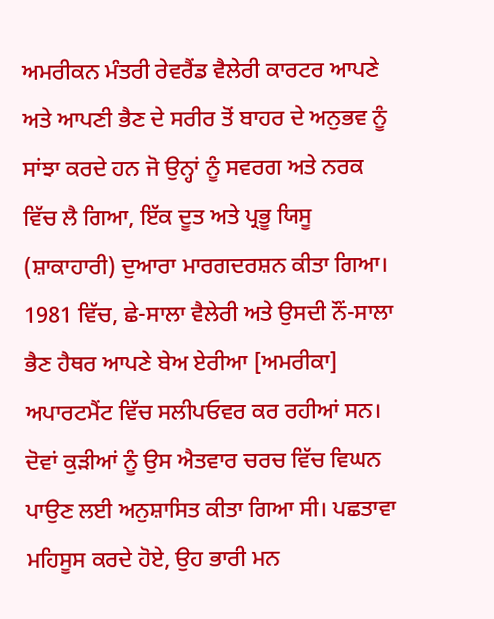ਅਮਰੀਕਨ ਮੰਤਰੀ ਰੇਵਰੈਂਡ ਵੈਲੇਰੀ ਕਾਰਟਰ ਆਪਣੇ ਅਤੇ ਆਪਣੀ ਭੈਣ ਦੇ ਸਰੀਰ ਤੋਂ ਬਾਹਰ ਦੇ ਅਨੁਭਵ ਨੂੰ ਸਾਂਝਾ ਕਰਦੇ ਹਨ ਜੋ ਉਨ੍ਹਾਂ ਨੂੰ ਸਵਰਗ ਅਤੇ ਨਰਕ ਵਿੱਚ ਲੈ ਗਿਆ, ਇੱਕ ਦੂਤ ਅਤੇ ਪ੍ਰਭੂ ਯਿਸੂ (ਸ਼ਾਕਾਹਾਰੀ) ਦੁਆਰਾ ਮਾਰਗਦਰਸ਼ਨ ਕੀਤਾ ਗਿਆ। 1981 ਵਿੱਚ, ਛੇ-ਸਾਲਾ ਵੈਲੇਰੀ ਅਤੇ ਉਸਦੀ ਨੌਂ-ਸਾਲਾ ਭੈਣ ਹੈਥਰ ਆਪਣੇ ਬੇਅ ਏਰੀਆ [ਅਮਰੀਕਾ] ਅਪਾਰਟਮੈਂਟ ਵਿੱਚ ਸਲੀਪਓਵਰ ਕਰ ਰਹੀਆਂ ਸਨ। ਦੋਵਾਂ ਕੁੜੀਆਂ ਨੂੰ ਉਸ ਐਤਵਾਰ ਚਰਚ ਵਿੱਚ ਵਿਘਨ ਪਾਉਣ ਲਈ ਅਨੁਸ਼ਾਸਿਤ ਕੀਤਾ ਗਿਆ ਸੀ। ਪਛਤਾਵਾ ਮਹਿਸੂਸ ਕਰਦੇ ਹੋਏ, ਉਹ ਭਾਰੀ ਮਨ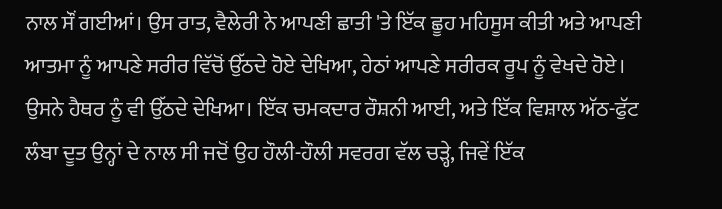ਨਾਲ ਸੌਂ ਗਈਆਂ। ਉਸ ਰਾਤ, ਵੈਲੇਰੀ ਨੇ ਆਪਣੀ ਛਾਤੀ 'ਤੇ ਇੱਕ ਛੂਹ ਮਹਿਸੂਸ ਕੀਤੀ ਅਤੇ ਆਪਣੀ ਆਤਮਾ ਨੂੰ ਆਪਣੇ ਸਰੀਰ ਵਿੱਚੋਂ ਉੱਠਦੇ ਹੋਏ ਦੇਖਿਆ, ਹੇਠਾਂ ਆਪਣੇ ਸਰੀਰਕ ਰੂਪ ਨੂੰ ਵੇਖਦੇ ਹੋਏ। ਉਸਨੇ ਹੈਥਰ ਨੂੰ ਵੀ ਉੱਠਦੇ ਦੇਖਿਆ। ਇੱਕ ਚਮਕਦਾਰ ਰੌਸ਼ਨੀ ਆਈ, ਅਤੇ ਇੱਕ ਵਿਸ਼ਾਲ ਅੱਠ-ਫੁੱਟ ਲੰਬਾ ਦੂਤ ਉਨ੍ਹਾਂ ਦੇ ਨਾਲ ਸੀ ਜਦੋਂ ਉਹ ਹੌਲੀ-ਹੌਲੀ ਸਵਰਗ ਵੱਲ ਚੜ੍ਹੇ, ਜਿਵੇਂ ਇੱਕ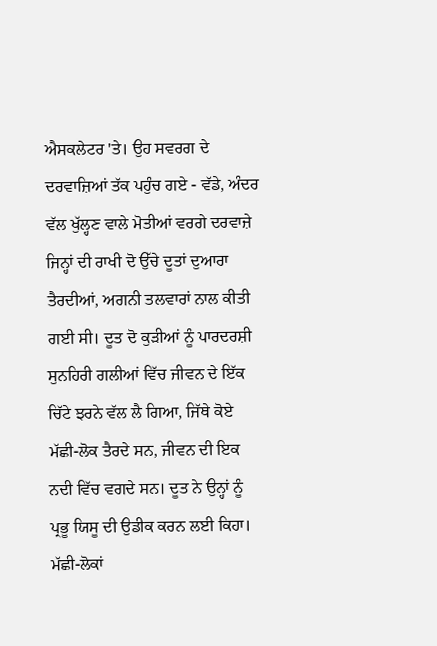ਐਸਕਲੇਟਰ 'ਤੇ। ਉਹ ਸਵਰਗ ਦੇ ਦਰਵਾਜ਼ਿਆਂ ਤੱਕ ਪਹੁੰਚ ਗਏ - ਵੱਡੇ, ਅੰਦਰ ਵੱਲ ਖੁੱਲ੍ਹਣ ਵਾਲੇ ਮੋਤੀਆਂ ਵਰਗੇ ਦਰਵਾਜ਼ੇ ਜਿਨ੍ਹਾਂ ਦੀ ਰਾਖੀ ਦੋ ਉੱਚੇ ਦੂਤਾਂ ਦੁਆਰਾ ਤੈਰਦੀਆਂ, ਅਗਨੀ ਤਲਵਾਰਾਂ ਨਾਲ ਕੀਤੀ ਗਈ ਸੀ। ਦੂਤ ਦੋ ਕੁੜੀਆਂ ਨੂੰ ਪਾਰਦਰਸ਼ੀ ਸੁਨਹਿਰੀ ਗਲੀਆਂ ਵਿੱਚ ਜੀਵਨ ਦੇ ਇੱਕ ਚਿੱਟੇ ਝਰਨੇ ਵੱਲ ਲੈ ਗਿਆ, ਜਿੱਥੇ ਕੋਏ ਮੱਛੀ-ਲੋਕ ਤੈਰਦੇ ਸਨ, ਜੀਵਨ ਦੀ ਇਕ ਨਦੀ ਵਿੱਚ ਵਗਦੇ ਸਨ। ਦੂਤ ਨੇ ਉਨ੍ਹਾਂ ਨੂੰ ਪ੍ਰਭੂ ਯਿਸੂ ਦੀ ਉਡੀਕ ਕਰਨ ਲਈ ਕਿਹਾ। ਮੱਛੀ-ਲੋਕਾਂ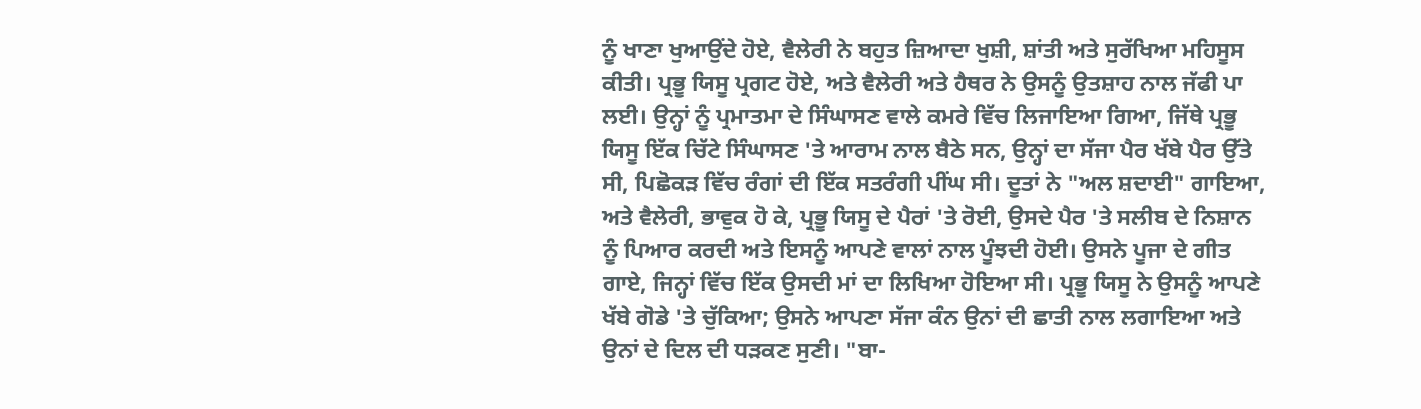ਨੂੰ ਖਾਣਾ ਖੁਆਉਂਦੇ ਹੋਏ, ਵੈਲੇਰੀ ਨੇ ਬਹੁਤ ਜ਼ਿਆਦਾ ਖੁਸ਼ੀ, ਸ਼ਾਂਤੀ ਅਤੇ ਸੁਰੱਖਿਆ ਮਹਿਸੂਸ ਕੀਤੀ। ਪ੍ਰਭੂ ਯਿਸੂ ਪ੍ਰਗਟ ਹੋਏ, ਅਤੇ ਵੈਲੇਰੀ ਅਤੇ ਹੈਥਰ ਨੇ ਉਸਨੂੰ ਉਤਸ਼ਾਹ ਨਾਲ ਜੱਫੀ ਪਾ ਲਈ। ਉਨ੍ਹਾਂ ਨੂੰ ਪ੍ਰਮਾਤਮਾ ਦੇ ਸਿੰਘਾਸਣ ਵਾਲੇ ਕਮਰੇ ਵਿੱਚ ਲਿਜਾਇਆ ਗਿਆ, ਜਿੱਥੇ ਪ੍ਰਭੂ ਯਿਸੂ ਇੱਕ ਚਿੱਟੇ ਸਿੰਘਾਸਣ 'ਤੇ ਆਰਾਮ ਨਾਲ ਬੈਠੇ ਸਨ, ਉਨ੍ਹਾਂ ਦਾ ਸੱਜਾ ਪੈਰ ਖੱਬੇ ਪੈਰ ਉੱਤੇ ਸੀ, ਪਿਛੋਕੜ ਵਿੱਚ ਰੰਗਾਂ ਦੀ ਇੱਕ ਸਤਰੰਗੀ ਪੀਂਘ ਸੀ। ਦੂਤਾਂ ਨੇ "ਅਲ ਸ਼ਦਾਈ" ਗਾਇਆ, ਅਤੇ ਵੈਲੇਰੀ, ਭਾਵੁਕ ਹੋ ਕੇ, ਪ੍ਰਭੂ ਯਿਸੂ ਦੇ ਪੈਰਾਂ 'ਤੇ ਰੋਈ, ਉਸਦੇ ਪੈਰ 'ਤੇ ਸਲੀਬ ਦੇ ਨਿਸ਼ਾਨ ਨੂੰ ਪਿਆਰ ਕਰਦੀ ਅਤੇ ਇਸਨੂੰ ਆਪਣੇ ਵਾਲਾਂ ਨਾਲ ਪੂੰਝਦੀ ਹੋਈ। ਉਸਨੇ ਪੂਜਾ ਦੇ ਗੀਤ ਗਾਏ, ਜਿਨ੍ਹਾਂ ਵਿੱਚ ਇੱਕ ਉਸਦੀ ਮਾਂ ਦਾ ਲਿਖਿਆ ਹੋਇਆ ਸੀ। ਪ੍ਰਭੂ ਯਿਸੂ ਨੇ ਉਸਨੂੰ ਆਪਣੇ ਖੱਬੇ ਗੋਡੇ 'ਤੇ ਚੁੱਕਿਆ; ਉਸਨੇ ਆਪਣਾ ਸੱਜਾ ਕੰਨ ਉਨਾਂ ਦੀ ਛਾਤੀ ਨਾਲ ਲਗਾਇਆ ਅਤੇ ਉਨਾਂ ਦੇ ਦਿਲ ਦੀ ਧੜਕਣ ਸੁਣੀ। "ਬਾ-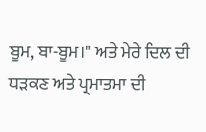ਬੂਮ, ਬਾ-ਬੂਮ।" ਅਤੇ ਮੇਰੇ ਦਿਲ ਦੀ ਧੜਕਣ ਅਤੇ ਪ੍ਰਮਾਤਮਾ ਦੀ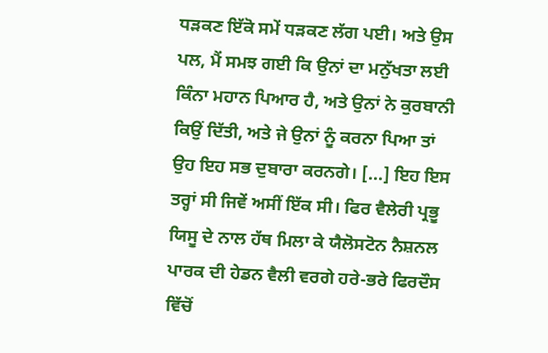ਧੜਕਣ ਇੱਕੋ ਸਮੇਂ ਧੜਕਣ ਲੱਗ ਪਈ। ਅਤੇ ਉਸ ਪਲ, ਮੈਂ ਸਮਝ ਗਈ ਕਿ ਉਨਾਂ ਦਾ ਮਨੁੱਖਤਾ ਲਈ ਕਿੰਨਾ ਮਹਾਨ ਪਿਆਰ ਹੈ, ਅਤੇ ਉਨਾਂ ਨੇ ਕੁਰਬਾਨੀ ਕਿਉਂ ਦਿੱਤੀ, ਅਤੇ ਜੇ ਉਨਾਂ ਨੂੰ ਕਰਨਾ ਪਿਆ ਤਾਂ ਉਹ ਇਹ ਸਭ ਦੁਬਾਰਾ ਕਰਨਗੇ। [...] ਇਹ ਇਸ ਤਰ੍ਹਾਂ ਸੀ ਜਿਵੇਂ ਅਸੀਂ ਇੱਕ ਸੀ। ਫਿਰ ਵੈਲੇਰੀ ਪ੍ਰਭੂ ਯਿਸੂ ਦੇ ਨਾਲ ਹੱਥ ਮਿਲਾ ਕੇ ਯੈਲੋਸਟੋਨ ਨੈਸ਼ਨਲ ਪਾਰਕ ਦੀ ਹੇਡਨ ਵੈਲੀ ਵਰਗੇ ਹਰੇ-ਭਰੇ ਫਿਰਦੌਸ ਵਿੱਚੋਂ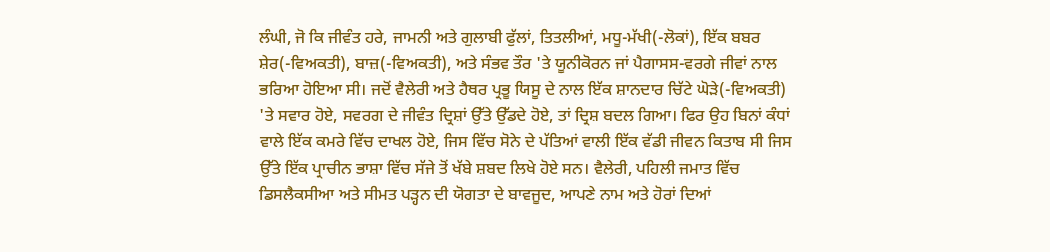ਲੰਘੀ, ਜੋ ਕਿ ਜੀਵੰਤ ਹਰੇ, ਜਾਮਨੀ ਅਤੇ ਗੁਲਾਬੀ ਫੁੱਲਾਂ, ਤਿਤਲੀਆਂ, ਮਧੂ-ਮੱਖੀ(-ਲੋਕਾਂ), ਇੱਕ ਬਬਰ ਸ਼ੇਰ(-ਵਿਅਕਤੀ), ਬਾਜ਼(-ਵਿਅਕਤੀ), ਅਤੇ ਸੰਭਵ ਤੌਰ 'ਤੇ ਯੂਨੀਕੋਰਨ ਜਾਂ ਪੈਗਾਸਸ-ਵਰਗੇ ਜੀਵਾਂ ਨਾਲ ਭਰਿਆ ਹੋਇਆ ਸੀ। ਜਦੋਂ ਵੈਲੇਰੀ ਅਤੇ ਹੈਥਰ ਪ੍ਰਭੂ ਯਿਸੂ ਦੇ ਨਾਲ ਇੱਕ ਸ਼ਾਨਦਾਰ ਚਿੱਟੇ ਘੋੜੇ(-ਵਿਅਕਤੀ) 'ਤੇ ਸਵਾਰ ਹੋਏ, ਸਵਰਗ ਦੇ ਜੀਵੰਤ ਦ੍ਰਿਸ਼ਾਂ ਉੱਤੇ ਉੱਡਦੇ ਹੋਏ, ਤਾਂ ਦ੍ਰਿਸ਼ ਬਦਲ ਗਿਆ। ਫਿਰ ਉਹ ਬਿਨਾਂ ਕੰਧਾਂ ਵਾਲੇ ਇੱਕ ਕਮਰੇ ਵਿੱਚ ਦਾਖਲ ਹੋਏ, ਜਿਸ ਵਿੱਚ ਸੋਨੇ ਦੇ ਪੱਤਿਆਂ ਵਾਲੀ ਇੱਕ ਵੱਡੀ ਜੀਵਨ ਕਿਤਾਬ ਸੀ ਜਿਸ ਉੱਤੇ ਇੱਕ ਪ੍ਰਾਚੀਨ ਭਾਸ਼ਾ ਵਿੱਚ ਸੱਜੇ ਤੋਂ ਖੱਬੇ ਸ਼ਬਦ ਲਿਖੇ ਹੋਏ ਸਨ। ਵੈਲੇਰੀ, ਪਹਿਲੀ ਜਮਾਤ ਵਿੱਚ ਡਿਸਲੈਕਸੀਆ ਅਤੇ ਸੀਮਤ ਪੜ੍ਹਨ ਦੀ ਯੋਗਤਾ ਦੇ ਬਾਵਜੂਦ, ਆਪਣੇ ਨਾਮ ਅਤੇ ਹੋਰਾਂ ਦਿਆਂ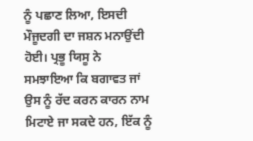ਨੂੰ ਪਛਾਣ ਲਿਆ, ਇਸਦੀ ਮੌਜੂਦਗੀ ਦਾ ਜਸ਼ਨ ਮਨਾਉਂਦੀ ਹੋਈ। ਪ੍ਰਭੂ ਯਿਸੂ ਨੇ ਸਮਝਾਇਆ ਕਿ ਬਗਾਵਤ ਜਾਂ ਉਸ ਨੂੰ ਰੱਦ ਕਰਨ ਕਾਰਨ ਨਾਮ ਮਿਟਾਏ ਜਾ ਸਕਦੇ ਹਨ, ਇੱਕ ਨੂੰ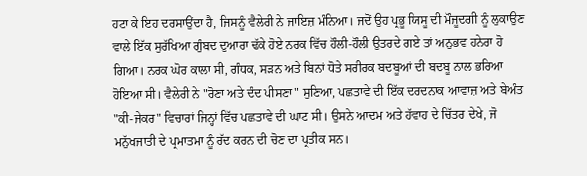ਹਟਾ ਕੇ ਇਹ ਦਰਸਾਉਂਦਾ ਹੈ, ਜਿਸਨੂੰ ਵੈਲੇਰੀ ਨੇ ਜਾਇਜ਼ ਮੰਨਿਆ। ਜਦੋਂ ਉਹ ਪ੍ਰਭੂ ਯਿਸੂ ਦੀ ਮੌਜੂਦਗੀ ਨੂੰ ਲੁਕਾਉਣ ਵਾਲੇ ਇੱਕ ਸੁਰੱਖਿਆ ਗੁੰਬਦ ਦੁਆਰਾ ਢੱਕੇ ਹੋਏ ਨਰਕ ਵਿੱਚ ਹੌਲੀ-ਹੌਲੀ ਉਤਰਦੇ ਗਏ ਤਾਂ ਅਨੁਭਵ ਹਨੇਰਾ ਹੋ ਗਿਆ। ਨਰਕ ਘੋਰ ਕਾਲਾ ਸੀ, ਗੰਧਕ, ਸੜਨ ਅਤੇ ਬਿਨਾਂ ਧੋਤੇ ਸਰੀਰਕ ਬਦਬੂਆਂ ਦੀ ਬਦਬੂ ਨਾਲ ਭਰਿਆ ਹੋਇਆ ਸੀ। ਵੈਲੇਰੀ ਨੇ "ਰੋਣਾ ਅਤੇ ਦੰਦ ਪੀਸਣਾ" ਸੁਣਿਆ, ਪਛਤਾਵੇ ਦੀ ਇੱਕ ਦਰਦਨਾਕ ਆਵਾਜ਼ ਅਤੇ ਬੇਅੰਤ "ਕੀ-ਜੇਕਰ" ਵਿਚਾਰਾਂ ਜਿਨ੍ਹਾਂ ਵਿੱਚ ਪਛਤਾਵੇ ਦੀ ਘਾਟ ਸੀ। ਉਸਨੇ ਆਦਮ ਅਤੇ ਹੱਵਾਹ ਦੇ ਚਿੱਤਰ ਦੇਖੇ, ਜੋ ਮਨੁੱਖਜਾਤੀ ਦੇ ਪ੍ਰਮਾਤਮਾ ਨੂੰ ਰੱਦ ਕਰਨ ਦੀ ਚੋਣ ਦਾ ਪ੍ਰਤੀਕ ਸਨ।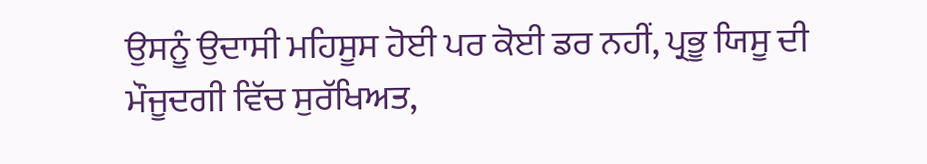ਉਸਨੂੰ ਉਦਾਸੀ ਮਹਿਸੂਸ ਹੋਈ ਪਰ ਕੋਈ ਡਰ ਨਹੀਂ, ਪ੍ਰਭੂ ਯਿਸੂ ਦੀ ਮੌਜੂਦਗੀ ਵਿੱਚ ਸੁਰੱਖਿਅਤ,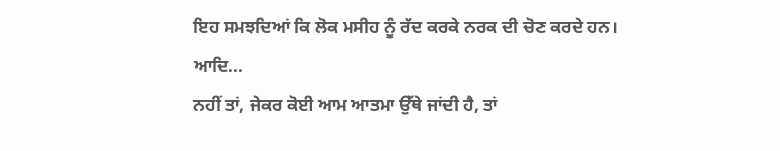ਇਹ ਸਮਝਦਿਆਂ ਕਿ ਲੋਕ ਮਸੀਹ ਨੂੰ ਰੱਦ ਕਰਕੇ ਨਰਕ ਦੀ ਚੋਣ ਕਰਦੇ ਹਨ। ਆਦਿ...
ਨਹੀਂ ਤਾਂ, ਜੇਕਰ ਕੋਈ ਆਮ ਆਤਮਾ ਉੱਥੇ ਜਾਂਦੀ ਹੈ, ਤਾਂ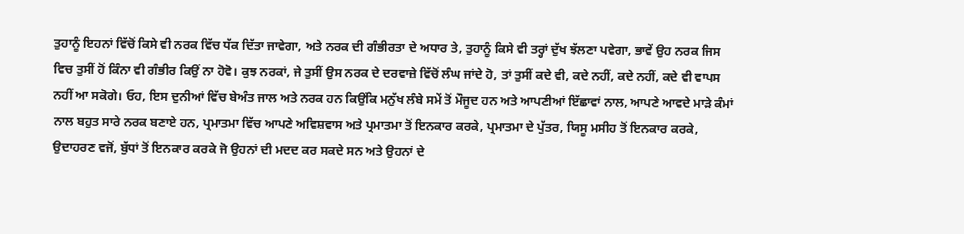ਤੁਹਾਨੂੰ ਇਹਨਾਂ ਵਿੱਚੋਂ ਕਿਸੇ ਵੀ ਨਰਕ ਵਿੱਚ ਧੱਕ ਦਿੱਤਾ ਜਾਵੇਗਾ, ਅਤੇ ਨਰਕ ਦੀ ਗੰਭੀਰਤਾ ਦੇ ਅਧਾਰ ਤੇ, ਤੁਹਾਨੂੰ ਕਿਸੇ ਵੀ ਤਰ੍ਹਾਂ ਦੁੱਖ ਝੱਲਣਾ ਪਵੇਗਾ, ਭਾਵੇਂ ਉਹ ਨਰਕ ਜਿਸ ਵਿਚ ਤੁਸੀਂ ਹੋਂ ਕਿੰਨਾ ਵੀ ਗੰਭੀਰ ਕਿਉਂ ਨਾ ਹੋਵੋ। ਕੁਝ ਨਰਕਾਂ, ਜੇ ਤੁਸੀਂ ਉਸ ਨਰਕ ਦੇ ਦਰਵਾਜ਼ੇ ਵਿੱਚੋਂ ਲੰਘ ਜਾਂਦੇ ਹੋ, ਤਾਂ ਤੁਸੀਂ ਕਦੇ ਵੀ, ਕਦੇ ਨਹੀਂ, ਕਦੇ ਨਹੀਂ, ਕਦੇ ਵੀ ਵਾਪਸ ਨਹੀਂ ਆ ਸਕੋਗੇ। ਓਹ, ਇਸ ਦੁਨੀਆਂ ਵਿੱਚ ਬੇਅੰਤ ਜਾਲ ਅਤੇ ਨਰਕ ਹਨ ਕਿਉਂਕਿ ਮਨੁੱਖ ਲੰਬੇ ਸਮੇਂ ਤੋਂ ਮੌਜੂਦ ਹਨ ਅਤੇ ਆਪਣੀਆਂ ਇੱਛਾਵਾਂ ਨਾਲ, ਆਪਣੇ ਆਵਦੇ ਮਾੜੇ ਕੰਮਾਂ ਨਾਲ ਬਹੁਤ ਸਾਰੇ ਨਰਕ ਬਣਾਏ ਹਨ, ਪ੍ਰਮਾਤਮਾ ਵਿੱਚ ਆਪਣੇ ਅਵਿਸ਼ਵਾਸ ਅਤੇ ਪ੍ਰਮਾਤਮਾ ਤੋਂ ਇਨਕਾਰ ਕਰਕੇ, ਪ੍ਰਮਾਤਮਾ ਦੇ ਪੁੱਤਰ, ਯਿਸੂ ਮਸੀਹ ਤੋਂ ਇਨਕਾਰ ਕਰਕੇ, ਉਦਾਹਰਣ ਵਜੋਂ, ਬੁੱਧਾਂ ਤੋਂ ਇਨਕਾਰ ਕਰਕੇ ਜੋ ਉਹਨਾਂ ਦੀ ਮਦਦ ਕਰ ਸਕਦੇ ਸਨ ਅਤੇ ਉਹਨਾਂ ਦੇ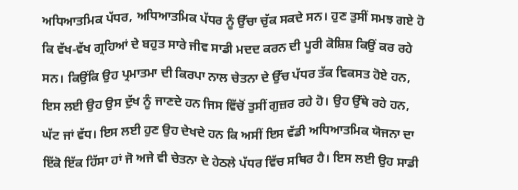ਅਧਿਆਤਮਿਕ ਪੱਧਰ, ਅਧਿਆਤਮਿਕ ਪੱਧਰ ਨੂੰ ਉੱਚਾ ਚੁੱਕ ਸਕਦੇ ਸਨ। ਹੁਣ ਤੁਸੀਂ ਸਮਝ ਗਏ ਹੋ ਕਿ ਵੱਖ-ਵੱਖ ਗ੍ਰਹਿਆਂ ਦੇ ਬਹੁਤ ਸਾਰੇ ਜੀਵ ਸਾਡੀ ਮਦਦ ਕਰਨ ਦੀ ਪੂਰੀ ਕੋਸ਼ਿਸ਼ ਕਿਉਂ ਕਰ ਰਹੇ ਸਨ। ਕਿਉਂਕਿ ਉਹ ਪ੍ਰਮਾਤਮਾ ਦੀ ਕਿਰਪਾ ਨਾਲ ਚੇਤਨਾ ਦੇ ਉੱਚ ਪੱਧਰ ਤੱਕ ਵਿਕਸਤ ਹੋਏ ਹਨ, ਇਸ ਲਈ ਉਹ ਉਸ ਦੁੱਖ ਨੂੰ ਜਾਣਦੇ ਹਨ ਜਿਸ ਵਿੱਚੋਂ ਤੁਸੀਂ ਗੁਜ਼ਰ ਰਹੇ ਹੋ। ਉਹ ਉੱਥੇ ਰਹੇ ਹਨ, ਘੱਟ ਜਾਂ ਵੱਧ। ਇਸ ਲਈ ਹੁਣ ਉਹ ਦੇਖਦੇ ਹਨ ਕਿ ਅਸੀਂ ਇਸ ਵੱਡੀ ਅਧਿਆਤਮਿਕ ਯੋਜਨਾ ਦਾ ਇੱਕੋ ਇੱਕ ਹਿੱਸਾ ਹਾਂ ਜੋ ਅਜੇ ਵੀ ਚੇਤਨਾ ਦੇ ਹੇਠਲੇ ਪੱਧਰ ਵਿੱਚ ਸਥਿਰ ਹੈ। ਇਸ ਲਈ ਉਹ ਸਾਡੀ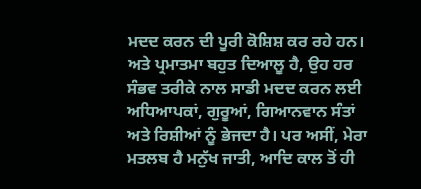ਮਦਦ ਕਰਨ ਦੀ ਪੂਰੀ ਕੋਸ਼ਿਸ਼ ਕਰ ਰਹੇ ਹਨ। ਅਤੇ ਪ੍ਰਮਾਤਮਾ ਬਹੁਤ ਦਿਆਲੂ ਹੈ, ਉਹ ਹਰ ਸੰਭਵ ਤਰੀਕੇ ਨਾਲ ਸਾਡੀ ਮਦਦ ਕਰਨ ਲਈ ਅਧਿਆਪਕਾਂ, ਗੁਰੂਆਂ, ਗਿਆਨਵਾਨ ਸੰਤਾਂ ਅਤੇ ਰਿਸ਼ੀਆਂ ਨੂੰ ਭੇਜਦਾ ਹੈ। ਪਰ ਅਸੀਂ, ਮੇਰਾ ਮਤਲਬ ਹੈ ਮਨੁੱਖ ਜਾਤੀ, ਆਦਿ ਕਾਲ ਤੋਂ ਹੀ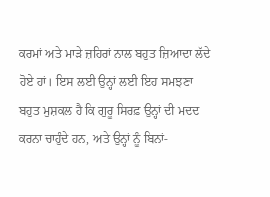ਕਰਮਾਂ ਅਤੇ ਮਾੜੇ ਜ਼ਹਿਰਾਂ ਨਾਲ ਬਹੁਤ ਜ਼ਿਆਦਾ ਲੱਦੇ ਹੋਏ ਹਾਂ। ਇਸ ਲਈ ਉਨ੍ਹਾਂ ਲਈ ਇਹ ਸਮਝਣਾ ਬਹੁਤ ਮੁਸ਼ਕਲ ਹੈ ਕਿ ਗੁਰੂ ਸਿਰਫ਼ ਉਨ੍ਹਾਂ ਦੀ ਮਦਦ ਕਰਨਾ ਚਾਹੁੰਦੇ ਹਨ, ਅਤੇ ਉਨ੍ਹਾਂ ਨੂੰ ਬਿਨਾਂ-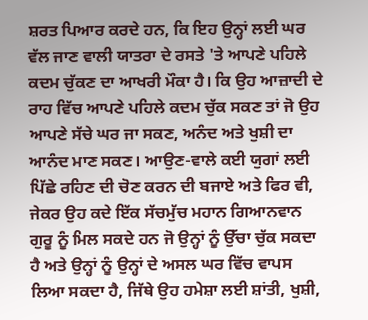ਸ਼ਰਤ ਪਿਆਰ ਕਰਦੇ ਹਨ, ਕਿ ਇਹ ਉਨ੍ਹਾਂ ਲਈ ਘਰ ਵੱਲ ਜਾਣ ਵਾਲੀ ਯਾਤਰਾ ਦੇ ਰਸਤੇ 'ਤੇ ਆਪਣੇ ਪਹਿਲੇ ਕਦਮ ਚੁੱਕਣ ਦਾ ਆਖਰੀ ਮੌਕਾ ਹੈ। ਕਿ ਉਹ ਆਜ਼ਾਦੀ ਦੇ ਰਾਹ ਵਿੱਚ ਆਪਣੇ ਪਹਿਲੇ ਕਦਮ ਚੁੱਕ ਸਕਣ ਤਾਂ ਜੋ ਉਹ ਆਪਣੇ ਸੱਚੇ ਘਰ ਜਾ ਸਕਣ, ਅਨੰਦ ਅਤੇ ਖੁਸ਼ੀ ਦਾ ਆਨੰਦ ਮਾਣ ਸਕਣ। ਆਉਣ-ਵਾਲੇ ਕਈ ਯੁਗਾਂ ਲਈ ਪਿੱਛੇ ਰਹਿਣ ਦੀ ਚੋਣ ਕਰਨ ਦੀ ਬਜਾਏ ਅਤੇ ਫਿਰ ਵੀ, ਜੇਕਰ ਉਹ ਕਦੇ ਇੱਕ ਸੱਚਮੁੱਚ ਮਹਾਨ ਗਿਆਨਵਾਨ ਗੁਰੂ ਨੂੰ ਮਿਲ ਸਕਦੇ ਹਨ ਜੋ ਉਨ੍ਹਾਂ ਨੂੰ ਉੱਚਾ ਚੁੱਕ ਸਕਦਾ ਹੈ ਅਤੇ ਉਨ੍ਹਾਂ ਨੂੰ ਉਨ੍ਹਾਂ ਦੇ ਅਸਲ ਘਰ ਵਿੱਚ ਵਾਪਸ ਲਿਆ ਸਕਦਾ ਹੈ, ਜਿੱਥੇ ਉਹ ਹਮੇਸ਼ਾ ਲਈ ਸ਼ਾਂਤੀ, ਖੁਸ਼ੀ,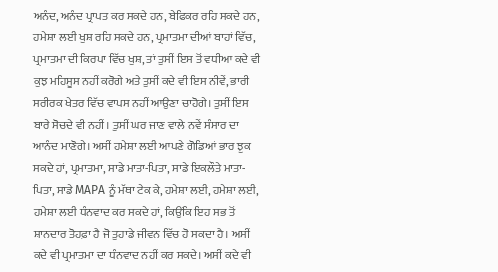ਅਨੰਦ, ਅਨੰਦ ਪ੍ਰਾਪਤ ਕਰ ਸਕਦੇ ਹਨ, ਬੇਫਿਕਰ ਰਹਿ ਸਕਦੇ ਹਨ, ਹਮੇਸ਼ਾ ਲਈ ਖੁਸ਼ ਰਹਿ ਸਕਦੇ ਹਨ, ਪ੍ਰਮਾਤਮਾ ਦੀਆਂ ਬਾਹਾਂ ਵਿੱਚ, ਪ੍ਰਮਾਤਮਾ ਦੀ ਕਿਰਪਾ ਵਿੱਚ ਖੁਸ਼, ਤਾਂ ਤੁਸੀਂ ਇਸ ਤੋਂ ਵਧੀਆ ਕਦੇ ਵੀ ਕੁਝ ਮਹਿਸੂਸ ਨਹੀਂ ਕਰੋਗੇ ਅਤੇ ਤੁਸੀਂ ਕਦੇ ਵੀ ਇਸ ਨੀਵੇਂ, ਭਾਰੀ ਸਰੀਰਕ ਖੇਤਰ ਵਿੱਚ ਵਾਪਸ ਨਹੀਂ ਆਉਣਾ ਚਾਹੋਗੇ। ਤੁਸੀਂ ਇਸ ਬਾਰੇ ਸੋਚਦੇ ਵੀ ਨਹੀਂ। ਤੁਸੀਂ ਘਰ ਜਾਣ ਵਾਲੇ ਨਵੇਂ ਸੰਸਾਰ ਦਾ ਆਨੰਦ ਮਾਣੋਗੇ। ਅਸੀਂ ਹਮੇਸ਼ਾ ਲਈ ਆਪਣੇ ਗੋਡਿਆਂ ਭਾਰ ਝੁਕ ਸਕਦੇ ਹਾਂ, ਪ੍ਰਮਾਤਮਾ, ਸਾਡੇ ਮਾਤਾ-ਪਿਤਾ, ਸਾਡੇ ਇਕਲੌਤੇ ਮਾਤਾ-ਪਿਤਾ, ਸਾਡੇ MAPA ਨੂੰ ਮੱਥਾ ਟੇਕ ਕੇ, ਹਮੇਸ਼ਾ ਲਈ, ਹਮੇਸ਼ਾ ਲਈ, ਹਮੇਸ਼ਾ ਲਈ ਧੰਨਵਾਦ ਕਰ ਸਕਦੇ ਹਾਂ, ਕਿਉਂਕਿ ਇਹ ਸਭ ਤੋਂ ਸ਼ਾਨਦਾਰ ਤੋਹਫ਼ਾ ਹੈ ਜੋ ਤੁਹਾਡੇ ਜੀਵਨ ਵਿੱਚ ਹੋ ਸਕਦਾ ਹੈ। ਅਸੀਂ ਕਦੇ ਵੀ ਪ੍ਰਮਾਤਮਾ ਦਾ ਧੰਨਵਾਦ ਨਹੀਂ ਕਰ ਸਕਦੇ। ਅਸੀਂ ਕਦੇ ਵੀ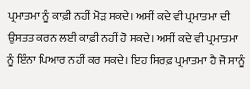ਪ੍ਰਮਾਤਮਾ ਨੂੰ ਕਾਫ਼ੀ ਨਹੀਂ ਮੋੜ ਸਕਦੇ। ਅਸੀਂ ਕਦੇ ਵੀ ਪ੍ਰਮਾਤਮਾ ਦੀ ਉਸਤਤ ਕਰਨ ਲਈ ਕਾਫ਼ੀ ਨਹੀਂ ਹੋ ਸਕਦੇ। ਅਸੀਂ ਕਦੇ ਵੀ ਪ੍ਰਮਾਤਮਾ ਨੂੰ ਇੰਨਾ ਪਿਆਰ ਨਹੀਂ ਕਰ ਸਕਦੇ। ਇਹ ਸਿਰਫ਼ ਪ੍ਰਮਾਤਮਾ ਹੈ ਜੋ ਸਾਨੂੰ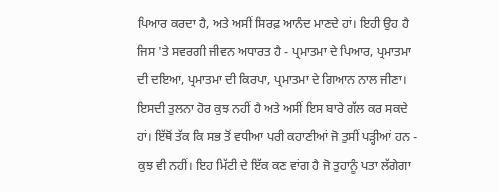ਪਿਆਰ ਕਰਦਾ ਹੈ, ਅਤੇ ਅਸੀਂ ਸਿਰਫ਼ ਆਨੰਦ ਮਾਣਦੇ ਹਾਂ। ਇਹੀ ਉਹ ਹੈ ਜਿਸ 'ਤੇ ਸਵਰਗੀ ਜੀਵਨ ਅਧਾਰਤ ਹੈ - ਪ੍ਰਮਾਤਮਾ ਦੇ ਪਿਆਰ, ਪ੍ਰਮਾਤਮਾ ਦੀ ਦਇਆ, ਪ੍ਰਮਾਤਮਾ ਦੀ ਕਿਰਪਾ, ਪ੍ਰਮਾਤਮਾ ਦੇ ਗਿਆਨ ਨਾਲ ਜੀਣਾ। ਇਸਦੀ ਤੁਲਨਾ ਹੋਰ ਕੁਝ ਨਹੀਂ ਹੈ ਅਤੇ ਅਸੀਂ ਇਸ ਬਾਰੇ ਗੱਲ ਕਰ ਸਕਦੇ ਹਾਂ। ਇੱਥੋਂ ਤੱਕ ਕਿ ਸਭ ਤੋਂ ਵਧੀਆ ਪਰੀ ਕਹਾਣੀਆਂ ਜੋ ਤੁਸੀਂ ਪੜ੍ਹੀਆਂ ਹਨ - ਕੁਝ ਵੀ ਨਹੀਂ। ਇਹ ਮਿੱਟੀ ਦੇ ਇੱਕ ਕਣ ਵਾਂਗ ਹੈ ਜੋ ਤੁਹਾਨੂੰ ਪਤਾ ਲੱਗੇਗਾ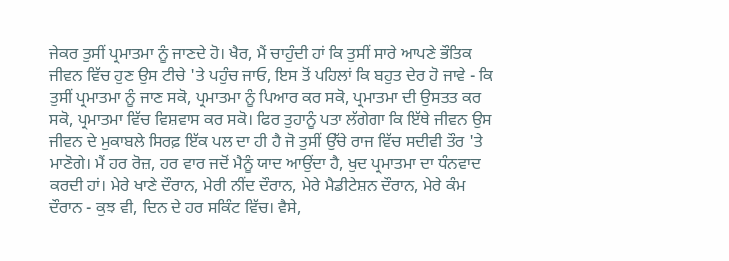ਜੇਕਰ ਤੁਸੀਂ ਪ੍ਰਮਾਤਮਾ ਨੂੰ ਜਾਣਦੇ ਹੋ। ਖੈਰ, ਮੈਂ ਚਾਹੁੰਦੀ ਹਾਂ ਕਿ ਤੁਸੀਂ ਸਾਰੇ ਆਪਣੇ ਭੌਤਿਕ ਜੀਵਨ ਵਿੱਚ ਹੁਣ ਉਸ ਟੀਚੇ 'ਤੇ ਪਹੁੰਚ ਜਾਓ, ਇਸ ਤੋਂ ਪਹਿਲਾਂ ਕਿ ਬਹੁਤ ਦੇਰ ਹੋ ਜਾਵੇ - ਕਿ ਤੁਸੀਂ ਪ੍ਰਮਾਤਮਾ ਨੂੰ ਜਾਣ ਸਕੋ, ਪ੍ਰਮਾਤਮਾ ਨੂੰ ਪਿਆਰ ਕਰ ਸਕੋ, ਪ੍ਰਮਾਤਮਾ ਦੀ ਉਸਤਤ ਕਰ ਸਕੋ, ਪ੍ਰਮਾਤਮਾ ਵਿੱਚ ਵਿਸ਼ਵਾਸ ਕਰ ਸਕੋ। ਫਿਰ ਤੁਹਾਨੂੰ ਪਤਾ ਲੱਗੇਗਾ ਕਿ ਇੱਥੇ ਜੀਵਨ ਉਸ ਜੀਵਨ ਦੇ ਮੁਕਾਬਲੇ ਸਿਰਫ਼ ਇੱਕ ਪਲ ਦਾ ਹੀ ਹੈ ਜੋ ਤੁਸੀਂ ਉੱਚੇ ਰਾਜ ਵਿੱਚ ਸਦੀਵੀ ਤੌਰ 'ਤੇ ਮਾਣੋਗੇ। ਮੈਂ ਹਰ ਰੋਜ਼, ਹਰ ਵਾਰ ਜਦੋਂ ਮੈਨੂੰ ਯਾਦ ਆਉਂਦਾ ਹੈ, ਖੁਦ ਪ੍ਰਮਾਤਮਾ ਦਾ ਧੰਨਵਾਦ ਕਰਦੀ ਹਾਂ। ਮੇਰੇ ਖਾਣੇ ਦੌਰਾਨ, ਮੇਰੀ ਨੀਂਦ ਦੌਰਾਨ, ਮੇਰੇ ਮੈਡੀਟੇਸ਼ਨ ਦੌਰਾਨ, ਮੇਰੇ ਕੰਮ ਦੌਰਾਨ - ਕੁਝ ਵੀ, ਦਿਨ ਦੇ ਹਰ ਸਕਿੰਟ ਵਿੱਚ। ਵੈਸੇ,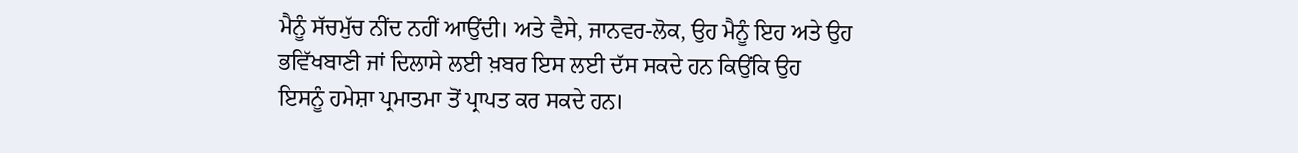ਮੈਨੂੰ ਸੱਚਮੁੱਚ ਨੀਂਦ ਨਹੀਂ ਆਉਂਦੀ। ਅਤੇ ਵੈਸੇ, ਜਾਨਵਰ-ਲੋਕ, ਉਹ ਮੈਨੂੰ ਇਹ ਅਤੇ ਉਹ ਭਵਿੱਖਬਾਣੀ ਜਾਂ ਦਿਲਾਸੇ ਲਈ ਖ਼ਬਰ ਇਸ ਲਈ ਦੱਸ ਸਕਦੇ ਹਨ ਕਿਉਂਕਿ ਉਹ ਇਸਨੂੰ ਹਮੇਸ਼ਾ ਪ੍ਰਮਾਤਮਾ ਤੋਂ ਪ੍ਰਾਪਤ ਕਰ ਸਕਦੇ ਹਨ।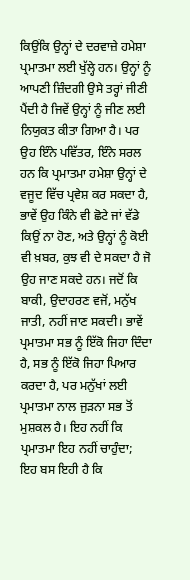ਕਿਉਂਕਿ ਉਨ੍ਹਾਂ ਦੇ ਦਰਵਾਜ਼ੇ ਹਮੇਸ਼ਾ ਪ੍ਰਮਾਤਮਾ ਲਈ ਖੁੱਲ੍ਹੇ ਹਨ। ਉਨ੍ਹਾਂ ਨੂੰ ਆਪਣੀ ਜ਼ਿੰਦਗੀ ਉਸੇ ਤਰ੍ਹਾਂ ਜੀਣੀ ਪੈਂਦੀ ਹੈ ਜਿਵੇਂ ਉਨ੍ਹਾਂ ਨੂੰ ਜੀਣ ਲਈ ਨਿਯੁਕਤ ਕੀਤਾ ਗਿਆ ਹੈ। ਪਰ ਉਹ ਇੰਨੇ ਪਵਿੱਤਰ, ਇੰਨੇ ਸਰਲ ਹਨ ਕਿ ਪ੍ਰਮਾਤਮਾ ਹਮੇਸ਼ਾ ਉਨ੍ਹਾਂ ਦੇ ਵਜੂਦ ਵਿੱਚ ਪ੍ਰਵੇਸ਼ ਕਰ ਸਕਦਾ ਹੈ, ਭਾਵੇਂ ਉਹ ਕਿੰਨੇ ਵੀ ਛੋਟੇ ਜਾਂ ਵੱਡੇ ਕਿਉਂ ਨਾ ਹੋਣ, ਅਤੇ ਉਨ੍ਹਾਂ ਨੂੰ ਕੋਈ ਵੀ ਖ਼ਬਰ, ਕੁਝ ਵੀ ਦੇ ਸਕਦਾ ਹੈ ਜੋ ਉਹ ਜਾਣ ਸਕਦੇ ਹਨ। ਜਦੋਂ ਕਿ ਬਾਕੀ, ਉਦਾਹਰਣ ਵਜੋਂ, ਮਨੁੱਖ ਜਾਤੀ, ਨਹੀਂ ਜਾਣ ਸਕਦੀ। ਭਾਵੇਂ ਪ੍ਰਮਾਤਮਾ ਸਭ ਨੂੰ ਇੱਕੋ ਜਿਹਾ ਦਿੰਦਾ ਹੈ, ਸਭ ਨੂੰ ਇੱਕੋ ਜਿਹਾ ਪਿਆਰ ਕਰਦਾ ਹੈ, ਪਰ ਮਨੁੱਖਾਂ ਲਈ ਪ੍ਰਮਾਤਮਾ ਨਾਲ ਜੁੜਨਾ ਸਭ ਤੋਂ ਮੁਸ਼ਕਲ ਹੈ। ਇਹ ਨਹੀਂ ਕਿ ਪ੍ਰਮਾਤਮਾ ਇਹ ਨਹੀਂ ਚਾਹੁੰਦਾ; ਇਹ ਬਸ ਇਹੀ ਹੈ ਕਿ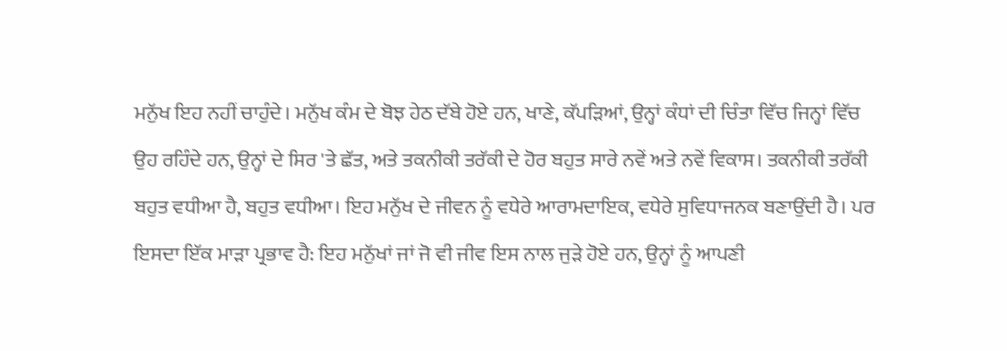ਮਨੁੱਖ ਇਹ ਨਹੀਂ ਚਾਹੁੰਦੇ। ਮਨੁੱਖ ਕੰਮ ਦੇ ਬੋਝ ਹੇਠ ਦੱਬੇ ਹੋਏ ਹਨ, ਖਾਣੇ, ਕੱਪੜਿਆਂ, ਉਨ੍ਹਾਂ ਕੰਧਾਂ ਦੀ ਚਿੰਤਾ ਵਿੱਚ ਜਿਨ੍ਹਾਂ ਵਿੱਚ ਉਹ ਰਹਿੰਦੇ ਹਨ, ਉਨ੍ਹਾਂ ਦੇ ਸਿਰ 'ਤੇ ਛੱਤ, ਅਤੇ ਤਕਨੀਕੀ ਤਰੱਕੀ ਦੇ ਹੋਰ ਬਹੁਤ ਸਾਰੇ ਨਵੇਂ ਅਤੇ ਨਵੇਂ ਵਿਕਾਸ। ਤਕਨੀਕੀ ਤਰੱਕੀ ਬਹੁਤ ਵਧੀਆ ਹੈ, ਬਹੁਤ ਵਧੀਆ। ਇਹ ਮਨੁੱਖ ਦੇ ਜੀਵਨ ਨੂੰ ਵਧੇਰੇ ਆਰਾਮਦਾਇਕ, ਵਧੇਰੇ ਸੁਵਿਧਾਜਨਕ ਬਣਾਉਂਦੀ ਹੈ। ਪਰ ਇਸਦਾ ਇੱਕ ਮਾੜਾ ਪ੍ਰਭਾਵ ਹੈ: ਇਹ ਮਨੁੱਖਾਂ ਜਾਂ ਜੋ ਵੀ ਜੀਵ ਇਸ ਨਾਲ ਜੁੜੇ ਹੋਏ ਹਨ, ਉਨ੍ਹਾਂ ਨੂੰ ਆਪਣੀ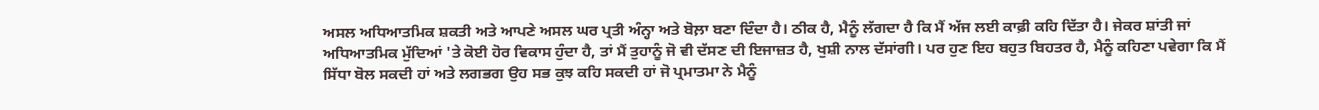ਅਸਲ ਅਧਿਆਤਮਿਕ ਸ਼ਕਤੀ ਅਤੇ ਆਪਣੇ ਅਸਲ ਘਰ ਪ੍ਰਤੀ ਅੰਨ੍ਹਾ ਅਤੇ ਬੋਲ਼ਾ ਬਣਾ ਦਿੰਦਾ ਹੈ। ਠੀਕ ਹੈ, ਮੈਨੂੰ ਲੱਗਦਾ ਹੈ ਕਿ ਮੈਂ ਅੱਜ ਲਈ ਕਾਫ਼ੀ ਕਹਿ ਦਿੱਤਾ ਹੈ। ਜੇਕਰ ਸ਼ਾਂਤੀ ਜਾਂ ਅਧਿਆਤਮਿਕ ਮੁੱਦਿਆਂ 'ਤੇ ਕੋਈ ਹੋਰ ਵਿਕਾਸ ਹੁੰਦਾ ਹੈ, ਤਾਂ ਮੈਂ ਤੁਹਾਨੂੰ ਜੋ ਵੀ ਦੱਸਣ ਦੀ ਇਜਾਜ਼ਤ ਹੈ, ਖੁਸ਼ੀ ਨਾਲ ਦੱਸਾਂਗੀ। ਪਰ ਹੁਣ ਇਹ ਬਹੁਤ ਬਿਹਤਰ ਹੈ, ਮੈਨੂੰ ਕਹਿਣਾ ਪਵੇਗਾ ਕਿ ਮੈਂ ਸਿੱਧਾ ਬੋਲ ਸਕਦੀ ਹਾਂ ਅਤੇ ਲਗਭਗ ਉਹ ਸਭ ਕੁਝ ਕਹਿ ਸਕਦੀ ਹਾਂ ਜੋ ਪ੍ਰਮਾਤਮਾ ਨੇ ਮੈਨੂੰ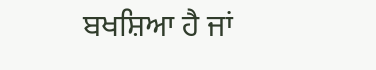ਬਖਸ਼ਿਆ ਹੈ ਜਾਂ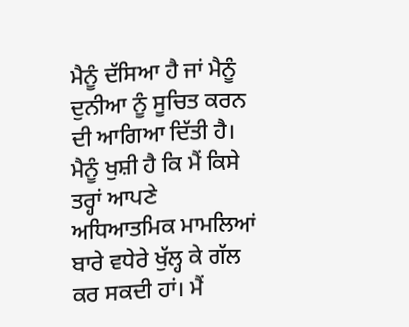ਮੈਨੂੰ ਦੱਸਿਆ ਹੈ ਜਾਂ ਮੈਨੂੰ ਦੁਨੀਆ ਨੂੰ ਸੂਚਿਤ ਕਰਨ ਦੀ ਆਗਿਆ ਦਿੱਤੀ ਹੈ। ਮੈਨੂੰ ਖੁਸ਼ੀ ਹੈ ਕਿ ਮੈਂ ਕਿਸੇ ਤਰ੍ਹਾਂ ਆਪਣੇ ਅਧਿਆਤਮਿਕ ਮਾਮਲਿਆਂ ਬਾਰੇ ਵਧੇਰੇ ਖੁੱਲ੍ਹ ਕੇ ਗੱਲ ਕਰ ਸਕਦੀ ਹਾਂ। ਮੈਂ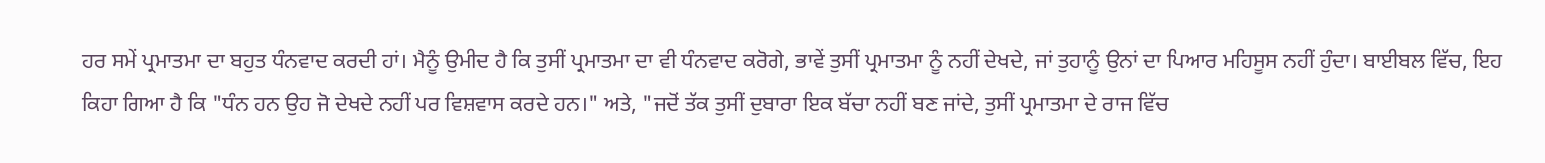ਹਰ ਸਮੇਂ ਪ੍ਰਮਾਤਮਾ ਦਾ ਬਹੁਤ ਧੰਨਵਾਦ ਕਰਦੀ ਹਾਂ। ਮੈਨੂੰ ਉਮੀਦ ਹੈ ਕਿ ਤੁਸੀਂ ਪ੍ਰਮਾਤਮਾ ਦਾ ਵੀ ਧੰਨਵਾਦ ਕਰੋਗੇ, ਭਾਵੇਂ ਤੁਸੀਂ ਪ੍ਰਮਾਤਮਾ ਨੂੰ ਨਹੀਂ ਦੇਖਦੇ, ਜਾਂ ਤੁਹਾਨੂੰ ਉਨਾਂ ਦਾ ਪਿਆਰ ਮਹਿਸੂਸ ਨਹੀਂ ਹੁੰਦਾ। ਬਾਈਬਲ ਵਿੱਚ, ਇਹ ਕਿਹਾ ਗਿਆ ਹੈ ਕਿ "ਧੰਨ ਹਨ ਉਹ ਜੋ ਦੇਖਦੇ ਨਹੀਂ ਪਰ ਵਿਸ਼ਵਾਸ ਕਰਦੇ ਹਨ।" ਅਤੇ, "ਜਦੋਂ ਤੱਕ ਤੁਸੀਂ ਦੁਬਾਰਾ ਇਕ ਬੱਚਾ ਨਹੀਂ ਬਣ ਜਾਂਦੇ, ਤੁਸੀਂ ਪ੍ਰਮਾਤਮਾ ਦੇ ਰਾਜ ਵਿੱਚ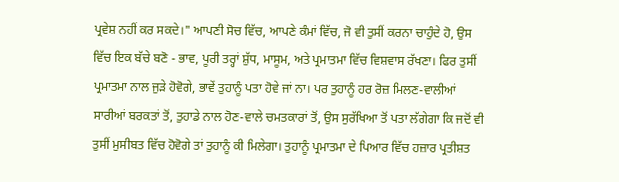ਪ੍ਰਵੇਸ਼ ਨਹੀਂ ਕਰ ਸਕਦੇ।" ਆਪਣੀ ਸੋਚ ਵਿੱਚ, ਆਪਣੇ ਕੰਮਾਂ ਵਿੱਚ, ਜੋ ਵੀ ਤੁਸੀਂ ਕਰਨਾ ਚਾਹੁੰਦੇ ਹੋ, ਉਸ ਵਿੱਚ ਇਕ ਬੱਚੇ ਬਣੋ - ਭਾਵ, ਪੂਰੀ ਤਰ੍ਹਾਂ ਸ਼ੁੱਧ, ਮਾਸੂਮ, ਅਤੇ ਪ੍ਰਮਾਤਮਾ ਵਿੱਚ ਵਿਸ਼ਵਾਸ ਰੱਖਣਾ। ਫਿਰ ਤੁਸੀਂ ਪ੍ਰਮਾਤਮਾ ਨਾਲ ਜੁੜੇ ਹੋਵੋਗੇ, ਭਾਵੇਂ ਤੁਹਾਨੂੰ ਪਤਾ ਹੋਵੇ ਜਾਂ ਨਾ। ਪਰ ਤੁਹਾਨੂੰ ਹਰ ਰੋਜ਼ ਮਿਲਣ-ਵਾਲੀਆਂ ਸਾਰੀਆਂ ਬਰਕਤਾਂ ਤੋਂ, ਤੁਹਾਡੇ ਨਾਲ ਹੋਣ-ਵਾਲੇ ਚਮਤਕਾਰਾਂ ਤੋਂ, ਉਸ ਸੁਰੱਖਿਆ ਤੋਂ ਪਤਾ ਲੱਗੇਗਾ ਕਿ ਜਦੋਂ ਵੀ ਤੁਸੀਂ ਮੁਸੀਬਤ ਵਿੱਚ ਹੋਵੋਗੇ ਤਾਂ ਤੁਹਾਨੂੰ ਕੀ ਮਿਲੇਗਾ। ਤੁਹਾਨੂੰ ਪ੍ਰਮਾਤਮਾ ਦੇ ਪਿਆਰ ਵਿੱਚ ਹਜ਼ਾਰ ਪ੍ਰਤੀਸ਼ਤ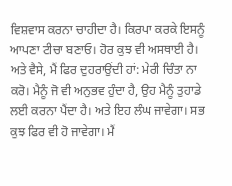ਵਿਸ਼ਵਾਸ ਕਰਨਾ ਚਾਹੀਦਾ ਹੈ। ਕਿਰਪਾ ਕਰਕੇ ਇਸਨੂੰ ਆਪਣਾ ਟੀਚਾ ਬਣਾਓ। ਹੋਰ ਕੁਝ ਵੀ ਅਸਥਾਈ ਹੈ। ਅਤੇ ਵੈਸੇ, ਮੈਂ ਫਿਰ ਦੁਹਰਾਉਂਦੀ ਹਾਂ: ਮੇਰੀ ਚਿੰਤਾ ਨਾ ਕਰੋ। ਮੈਨੂੰ ਜੋ ਵੀ ਅਨੁਭਵ ਹੁੰਦਾ ਹੈ, ਉਹ ਮੈਨੂੰ ਤੁਹਾਡੇ ਲਈ ਕਰਨਾ ਪੈਂਦਾ ਹੈ। ਅਤੇ ਇਹ ਲੰਘ ਜਾਵੇਗਾ। ਸਭ ਕੁਝ ਫਿਰ ਵੀ ਹੋ ਜਾਵੇਗਾ। ਮੈਂ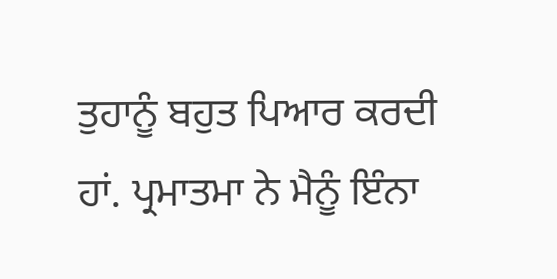ਤੁਹਾਨੂੰ ਬਹੁਤ ਪਿਆਰ ਕਰਦੀ ਹਾਂ. ਪ੍ਰਮਾਤਮਾ ਨੇ ਮੈਨੂੰ ਇੰਨਾ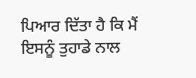ਪਿਆਰ ਦਿੱਤਾ ਹੈ ਕਿ ਮੈਂ ਇਸਨੂੰ ਤੁਹਾਡੇ ਨਾਲ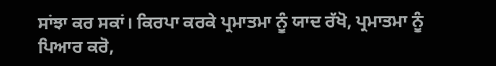ਸਾਂਝਾ ਕਰ ਸਕਾਂ। ਕਿਰਪਾ ਕਰਕੇ ਪ੍ਰਮਾਤਮਾ ਨੂੰ ਯਾਦ ਰੱਖੋ, ਪ੍ਰਮਾਤਮਾ ਨੂੰ ਪਿਆਰ ਕਰੋ,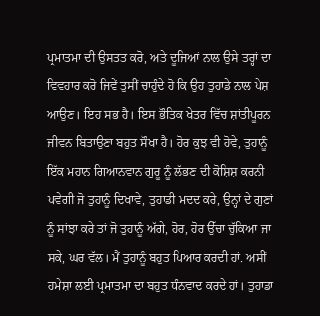ਪ੍ਰਮਾਤਮਾ ਦੀ ਉਸਤਤ ਕਰੋ, ਅਤੇ ਦੂਜਿਆਂ ਨਾਲ ਉਸੇ ਤਰ੍ਹਾਂ ਦਾ ਵਿਵਹਾਰ ਕਰੋ ਜਿਵੇਂ ਤੁਸੀਂ ਚਾਹੁੰਦੇ ਹੋ ਕਿ ਉਹ ਤੁਹਾਡੇ ਨਾਲ ਪੇਸ਼ ਆਉਣ। ਇਹ ਸਭ ਹੈ। ਇਸ ਭੌਤਿਕ ਖੇਤਰ ਵਿੱਚ ਸ਼ਾਂਤੀਪੂਰਨ ਜੀਵਨ ਬਿਤਾਉਣਾ ਬਹੁਤ ਸੌਖਾ ਹੈ। ਹੋਰ ਕੁਝ ਵੀ ਹੋਵੇ, ਤੁਹਾਨੂੰ ਇੱਕ ਮਹਾਨ ਗਿਆਨਵਾਨ ਗੁਰੂ ਨੂੰ ਲੱਭਣ ਦੀ ਕੋਸ਼ਿਸ਼ ਕਰਨੀ ਪਵੇਗੀ ਜੋ ਤੁਹਾਨੂੰ ਦਿਖਾਵੇ, ਤੁਹਾਡੀ ਮਦਦ ਕਰੇ, ਉਨ੍ਹਾਂ ਦੇ ਗੁਣਾਂ ਨੂੰ ਸਾਂਝਾ ਕਰੇ ਤਾਂ ਜੋ ਤੁਹਾਨੂੰ ਅੱਗੇ, ਹੋਰ, ਹੋਰ ਉੱਚਾ ਚੁੱਕਿਆ ਜਾ ਸਕੇ, ਘਰ ਵੱਲ। ਮੈਂ ਤੁਹਾਨੂੰ ਬਹੁਤ ਪਿਆਰ ਕਰਦੀ ਹਾਂ. ਅਸੀਂ ਹਮੇਸ਼ਾ ਲਈ ਪ੍ਰਮਾਤਮਾ ਦਾ ਬਹੁਤ ਧੰਨਵਾਦ ਕਰਦੇ ਹਾਂ। ਤੁਹਾਡਾ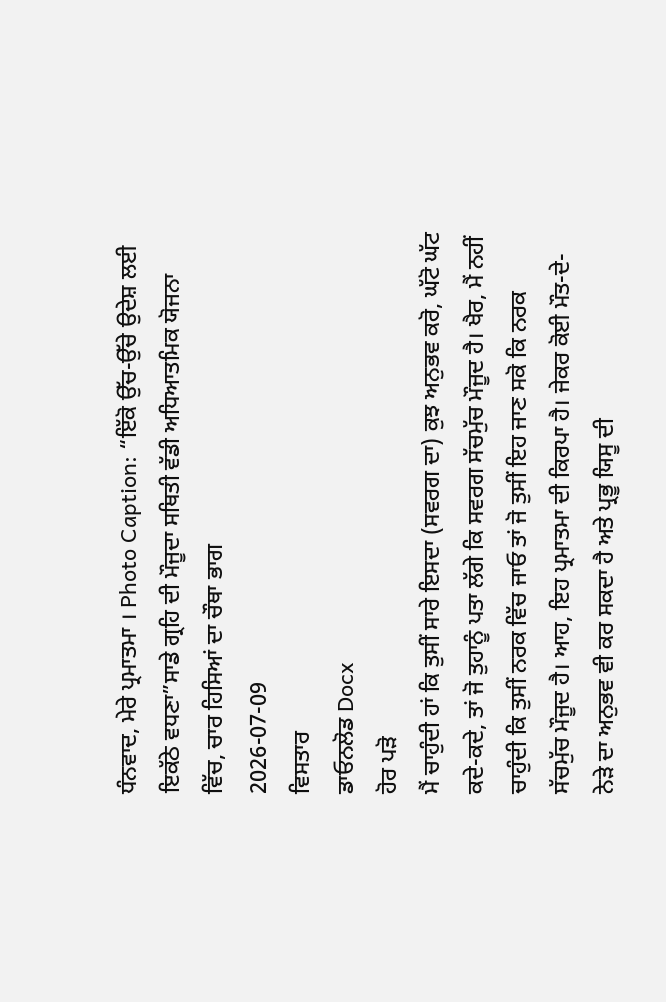ਧੰਨਵਾਦ, ਮੇਰੇ ਪ੍ਰਮਾਤਮਾ । Photo Caption: “ਇੱਕੋ ਉੱਚ-ਉੱਚੇ ਉਦੇਸ਼ ਲਈ ਇਕੱਠੇ ਵਧਣਾ”ਸਾਡੇ ਗ੍ਰਹਿ ਦੀ ਮੌਜੂਦਾ ਸਥਿਤੀ ਵੱਡੀ ਅਧਿਆਤਮਿਕ ਯੋਜਨਾ ਵਿੱਚ, ਚਾਰ ਹਿਸਿਆਂ ਦਾ ਚੌਥਾ ਭਾਗ
2026-07-09
ਵਿਸਤਾਰ
ਡਾਓਨਲੋਡ Docx
ਹੋਰ ਪੜੋ
ਮੈਂ ਚਾਹੁੰਦੀ ਹਾਂ ਕਿ ਤੁਸੀਂ ਸਾਰੇ ਇਸਦਾ (ਸਵਰਗ ਦਾ) ਕੁਝ ਅਨੁਭਵ ਕਰੋ, ਘੱਟੋ ਘੱਟ ਕਦੇ-ਕਦੇ, ਤਾਂ ਜੋ ਤੁਹਾਨੂੰ ਪਤਾ ਲੱਗੇ ਕਿ ਸਵਰਗ ਸੱਚਮੁੱਚ ਮੌਜੂਦ ਹੈ। ਖੈਰ, ਮੈਂ ਨਹੀਂ ਚਾਹੁੰਦੀ ਕਿ ਤੁਸੀਂ ਨਰਕ ਵਿੱਚ ਜਾਓ ਤਾਂ ਜੋ ਤੁਸੀਂ ਇਹ ਜਾਣ ਸਕੋ ਕਿ ਨਰਕ ਸੱਚਮੁੱਚ ਮੌਜੂਦ ਹੈ। ਆਹ, ਇਹ ਪ੍ਰਮਾਤਮਾ ਦੀ ਕਿਰਪਾ ਹੈ। ਜੇਕਰ ਕੋਈ ਮੌਤ-ਦੇ-ਨੇੜੇ ਦਾ ਅਨੁਭਵ ਵੀ ਕਰ ਸਕਦਾ ਹੈ ਅਤੇ ਪ੍ਰਭੂ ਯਿਸੂ ਦੀ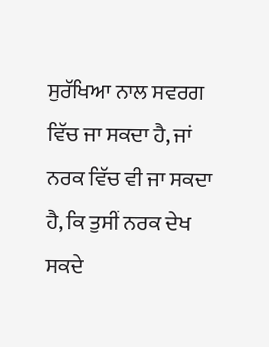ਸੁਰੱਖਿਆ ਨਾਲ ਸਵਰਗ ਵਿੱਚ ਜਾ ਸਕਦਾ ਹੈ, ਜਾਂ ਨਰਕ ਵਿੱਚ ਵੀ ਜਾ ਸਕਦਾ ਹੈ, ਕਿ ਤੁਸੀਂ ਨਰਕ ਦੇਖ ਸਕਦੇ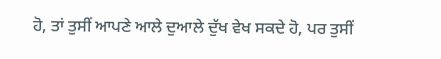ਹੋ, ਤਾਂ ਤੁਸੀਂ ਆਪਣੇ ਆਲੇ ਦੁਆਲੇ ਦੁੱਖ ਵੇਖ ਸਕਦੇ ਹੋ, ਪਰ ਤੁਸੀਂ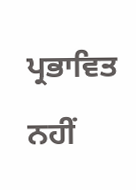ਪ੍ਰਭਾਵਿਤ ਨਹੀਂ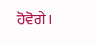ਹੋਵੋਗੇ।